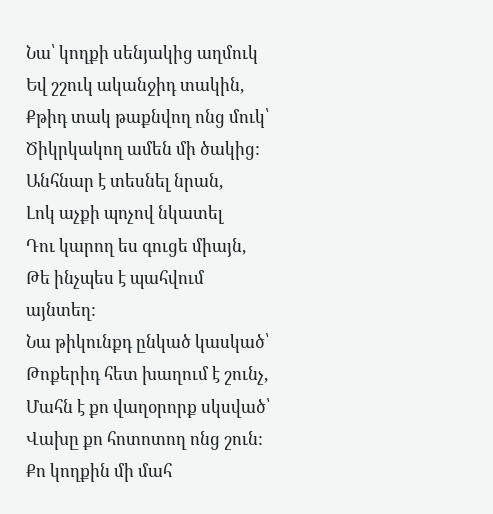Նա՝ կողքի սենյակից աղմուկ
Եվ շշուկ ականջիդ տակին,
Քթիդ տակ թաքնվող ոնց մուկ՝
Ծիկրկակող ամեն մի ծակից:
Անհնար է տեսնել նրան,
Լոկ աչքի պոչով նկատել
Դու կարող ես գուցե միայն,
Թե ինչպես է պահվում այնտեղ:
Նա թիկունքդ ընկած կասկած՝
Թոքերիդ հետ խաղում է շունչ,
Մահն է քո վաղօրորք սկսված՝
Վախը քո հոտոտող ոնց շուն:
Քո կողքին մի մահ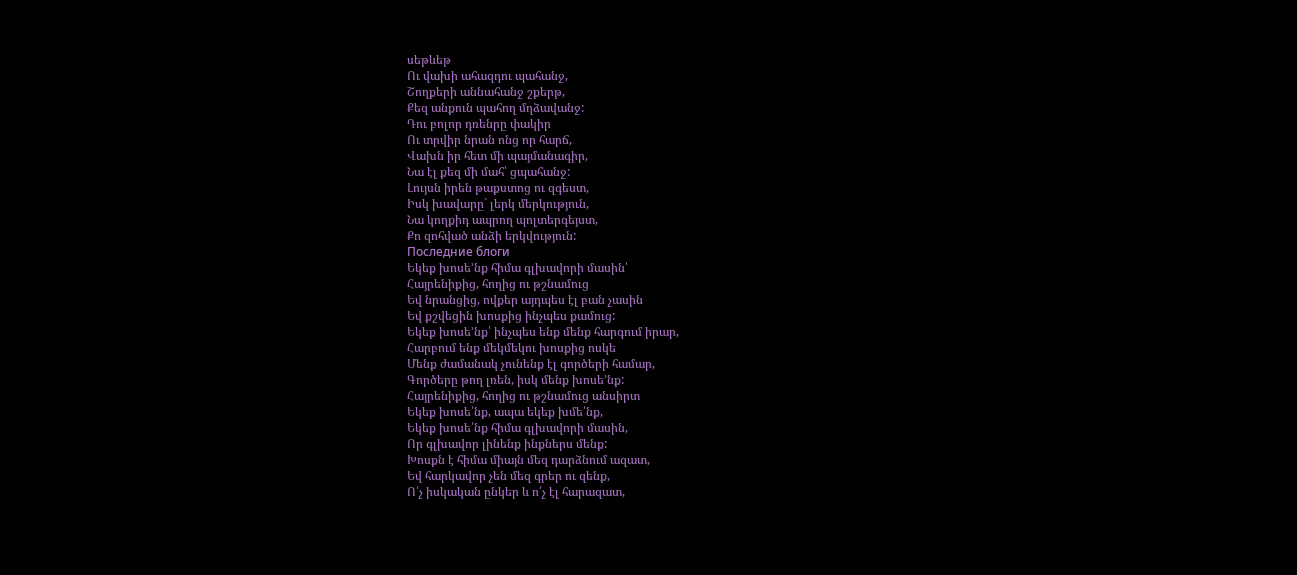սեթևեթ
Ու վախի ահազդու պահանջ,
Շողքերի աննահանջ շքերթ,
Քեզ անքուն պահող մղձավանջ:
Դու բոլոր դռենրը փակիր
Ու տրվիր նրան ոնց որ հարճ,
Վախն իր հետ մի պայմանագիր,
Նա էլ քեզ մի մահ՝ ցպահանջ:
Լույսն իրեն թաքստոց ու զգեստ,
Իսկ խավարը` լերկ մերկություն,
Նա կողքիդ ապրող պոլտերգեյստ,
Քո զոհված անձի երկվություն:
Последние блоги
Եկեք խոսե’նք հիմա գլխավորի մասին՝
Հայրենիքից, հողից ու թշնամուց
Եվ նրանցից, ովքեր այդպես էլ բան չասին
Եվ քշվեցին խոսքից ինչպես քամուց:
Եկեք խոսե’նք՝ ինչպես ենք մենք հարգում իրար,
Հարբում ենք մեկմեկու խոսքից ոսկե
Մենք ժամանակ չունենք էլ գործերի համար,
Գործերը թող լռեն, իսկ մենք խոսե’նք:
Հայրենիքից, հողից ու թշնամուց անսիրտ
Եկեք խոսե՛նք, ապա եկեք խմե՛նք,
Եկեք խոսե՛նք հիմա գլխավորի մասին,
Որ գլխավոր լինենք ինքներս մենք:
Խոսքն է հիմա միայն մեզ դարձնում ազատ,
Եվ հարկավոր չեն մեզ գրեր ու զենք,
Ո՛չ իսկական ընկեր և ո՛չ էլ հարազատ,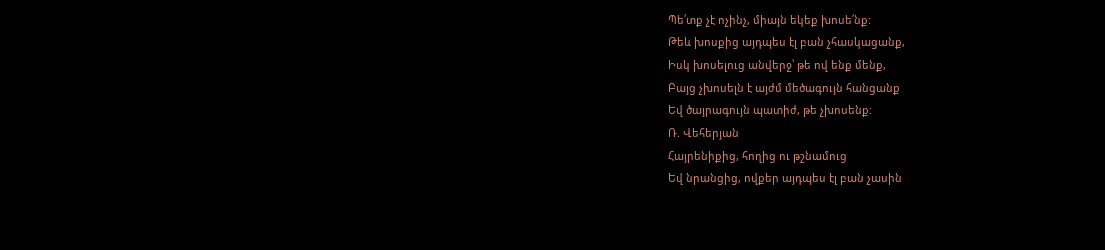Պե՛տք չէ ոչինչ, միայն եկեք խոսե՛նք:
Թեև խոսքից այդպես էլ բան չհասկացանք,
Իսկ խոսելուց անվերջ՝ թե ով ենք մենք,
Բայց չխոսելն է այժմ մեծագույն հանցանք
Եվ ծայրագույն պատիժ, թե չխոսենք:
Ռ. Վեհերյան
Հայրենիքից, հողից ու թշնամուց
Եվ նրանցից, ովքեր այդպես էլ բան չասին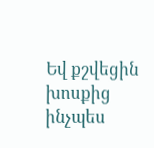Եվ քշվեցին խոսքից ինչպես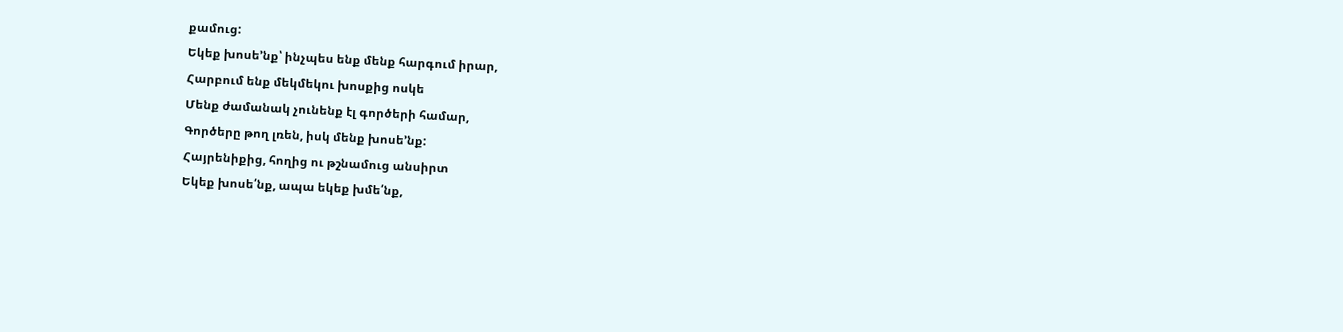քամուց:
Եկեք խոսե’նք՝ ինչպես ենք մենք հարգում իրար,
Հարբում ենք մեկմեկու խոսքից ոսկե
Մենք ժամանակ չունենք էլ գործերի համար,
Գործերը թող լռեն, իսկ մենք խոսե’նք:
Հայրենիքից, հողից ու թշնամուց անսիրտ
Եկեք խոսե՛նք, ապա եկեք խմե՛նք,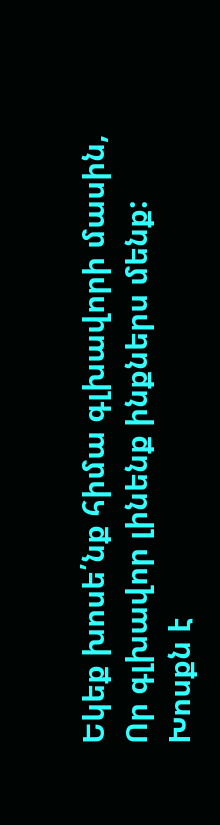Եկեք խոսե՛նք հիմա գլխավորի մասին,
Որ գլխավոր լինենք ինքներս մենք:
Խոսքն է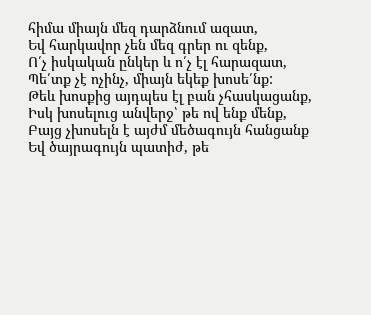հիմա միայն մեզ դարձնում ազատ,
Եվ հարկավոր չեն մեզ գրեր ու զենք,
Ո՛չ իսկական ընկեր և ո՛չ էլ հարազատ,
Պե՛տք չէ ոչինչ, միայն եկեք խոսե՛նք:
Թեև խոսքից այդպես էլ բան չհասկացանք,
Իսկ խոսելուց անվերջ՝ թե ով ենք մենք,
Բայց չխոսելն է այժմ մեծագույն հանցանք
Եվ ծայրագույն պատիժ, թե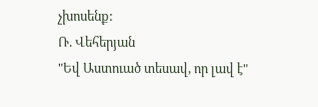չխոսենք:
Ռ. Վեհերյան
"Եվ Աստուած տեսավ, որ լավ է"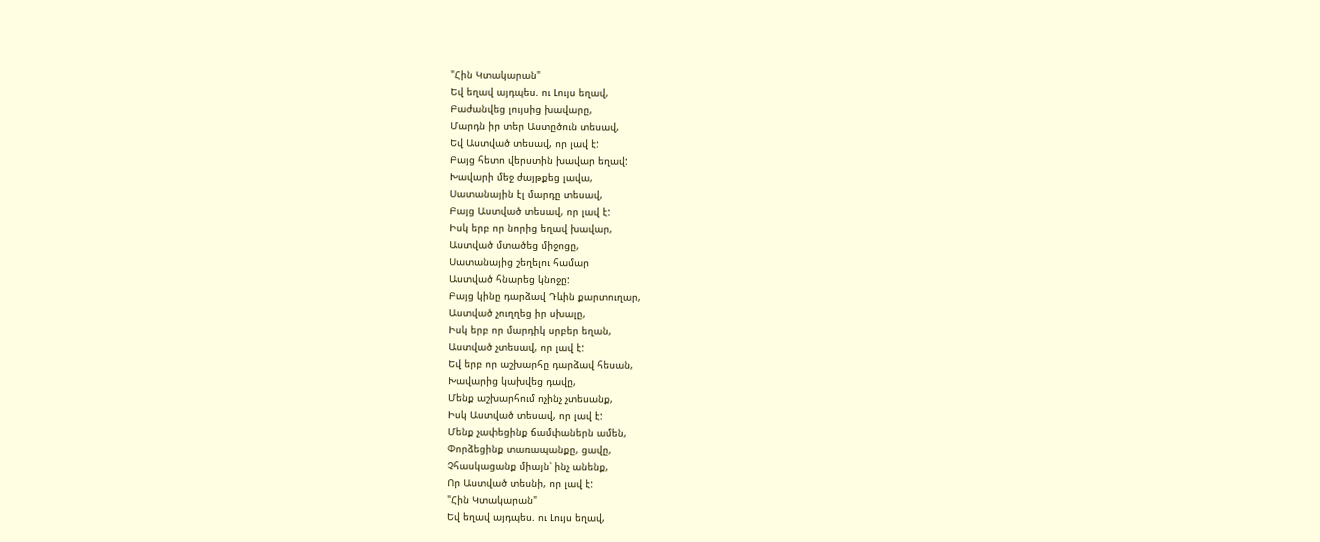"Հին Կտակարան"
Եվ եղավ այդպես. ու Լույս եղավ,
Բաժանվեց լույսից խավարը,
Մարդն իր տեր Աստըծուն տեսավ,
Եվ Աստված տեսավ, որ լավ է:
Բայց հետո վերստին խավար եղավ:
Խավարի մեջ ժայթքեց լավա,
Սատանային էլ մարդը տեսավ,
Բայց Աստված տեսավ, որ լավ է:
Իսկ երբ որ նորից եղավ խավար,
Աստված մտածեց միջոցը,
Սատանայից շեղելու համար
Աստված հնարեց կնոջը:
Բայց կինը դարձավ Դևին քարտուղար,
Աստված չուղղեց իր սխալը,
Իսկ երբ որ մարդիկ սրբեր եղան,
Աստված չտեսավ, որ լավ է:
Եվ երբ որ աշխարհը դարձավ հեսան,
Խավարից կախվեց դավը,
Մենք աշխարհում ոչինչ չտեսանք,
Իսկ Աստված տեսավ, որ լավ է:
Մենք չափեցինք ճամփաներն ամեն,
Փորձեցինք տառապանքը, ցավը,
Չհասկացանք միայն՝ ինչ անենք,
Որ Աստված տեսնի, որ լավ է:
"Հին Կտակարան"
Եվ եղավ այդպես. ու Լույս եղավ,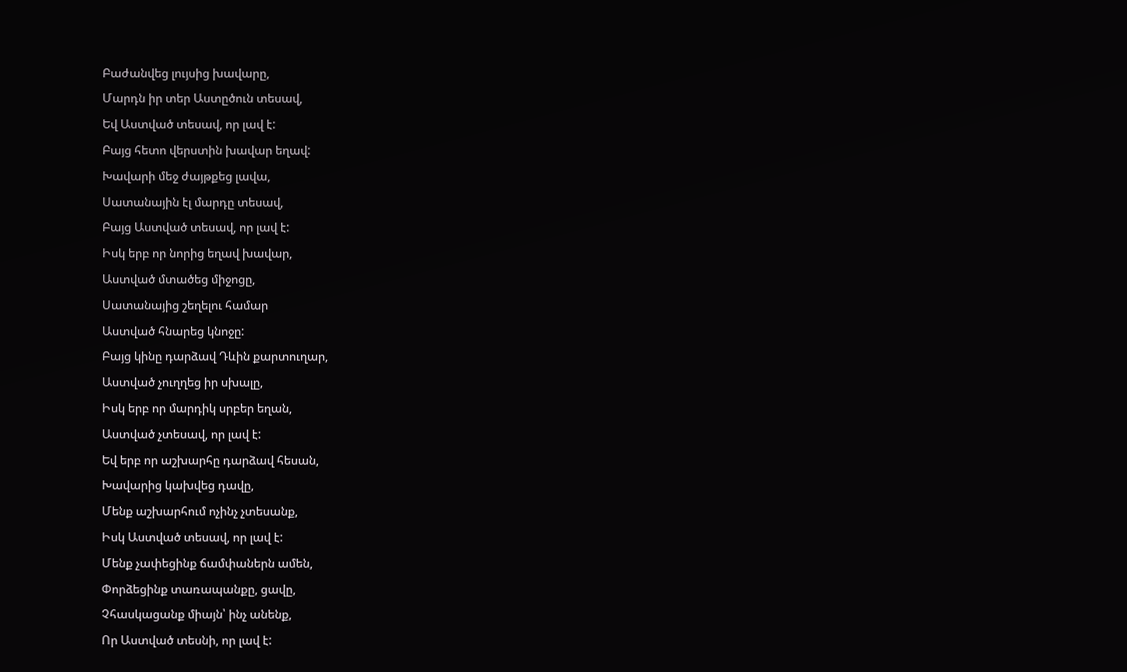Բաժանվեց լույսից խավարը,
Մարդն իր տեր Աստըծուն տեսավ,
Եվ Աստված տեսավ, որ լավ է:
Բայց հետո վերստին խավար եղավ:
Խավարի մեջ ժայթքեց լավա,
Սատանային էլ մարդը տեսավ,
Բայց Աստված տեսավ, որ լավ է:
Իսկ երբ որ նորից եղավ խավար,
Աստված մտածեց միջոցը,
Սատանայից շեղելու համար
Աստված հնարեց կնոջը:
Բայց կինը դարձավ Դևին քարտուղար,
Աստված չուղղեց իր սխալը,
Իսկ երբ որ մարդիկ սրբեր եղան,
Աստված չտեսավ, որ լավ է:
Եվ երբ որ աշխարհը դարձավ հեսան,
Խավարից կախվեց դավը,
Մենք աշխարհում ոչինչ չտեսանք,
Իսկ Աստված տեսավ, որ լավ է:
Մենք չափեցինք ճամփաներն ամեն,
Փորձեցինք տառապանքը, ցավը,
Չհասկացանք միայն՝ ինչ անենք,
Որ Աստված տեսնի, որ լավ է: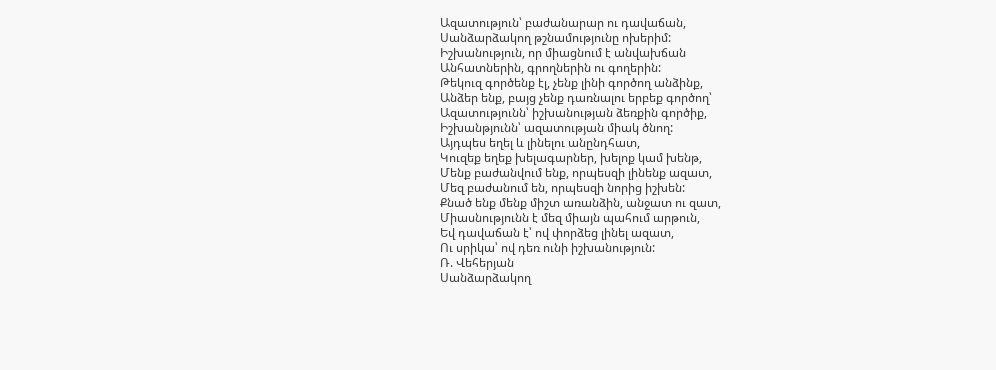Ազատություն՝ բաժանարար ու դավաճան,
Սանձարձակող թշնամությունը ոխերիմ:
Իշխանություն, որ միացնում է անվախճան
Անհատներին, գրողներին ու գողերին:
Թեկուզ գործենք էլ, չենք լինի գործող անձինք,
Անձեր ենք, բայց չենք դառնալու երբեք գործող՝
Ազատությունն՝ իշխանության ձեռքին գործիք,
Իշխանթյունն՝ ազատության միակ ծնող:
Այդպես եղել և լինելու անընդհատ,
Կուզեք եղեք խելագարներ, խելոք կամ խենթ,
Մենք բաժանվում ենք, որպեսզի լինենք ազատ,
Մեզ բաժանում են, որպեսզի նորից իշխեն:
Քնած ենք մենք միշտ առանձին, անջատ ու զատ,
Միասնությունն է մեզ միայն պահում արթուն,
Եվ դավաճան է՝ ով փորձեց լինել ազատ,
Ու սրիկա՝ ով դեռ ունի իշխանություն:
Ռ. Վեհերյան
Սանձարձակող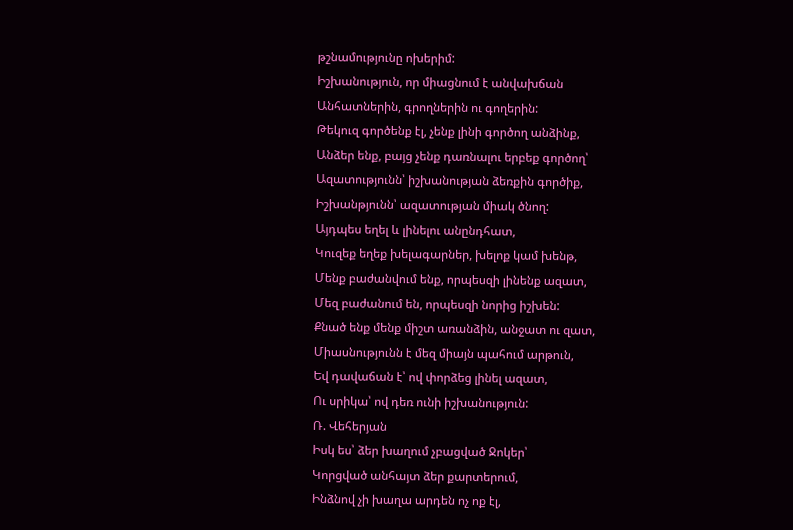թշնամությունը ոխերիմ:
Իշխանություն, որ միացնում է անվախճան
Անհատներին, գրողներին ու գողերին:
Թեկուզ գործենք էլ, չենք լինի գործող անձինք,
Անձեր ենք, բայց չենք դառնալու երբեք գործող՝
Ազատությունն՝ իշխանության ձեռքին գործիք,
Իշխանթյունն՝ ազատության միակ ծնող:
Այդպես եղել և լինելու անընդհատ,
Կուզեք եղեք խելագարներ, խելոք կամ խենթ,
Մենք բաժանվում ենք, որպեսզի լինենք ազատ,
Մեզ բաժանում են, որպեսզի նորից իշխեն:
Քնած ենք մենք միշտ առանձին, անջատ ու զատ,
Միասնությունն է մեզ միայն պահում արթուն,
Եվ դավաճան է՝ ով փորձեց լինել ազատ,
Ու սրիկա՝ ով դեռ ունի իշխանություն:
Ռ. Վեհերյան
Իսկ ես՝ ձեր խաղում չբացված Ջոկեր՝
Կորցված անհայտ ձեր քարտերում,
Ինձնով չի խաղա արդեն ոչ ոք էլ,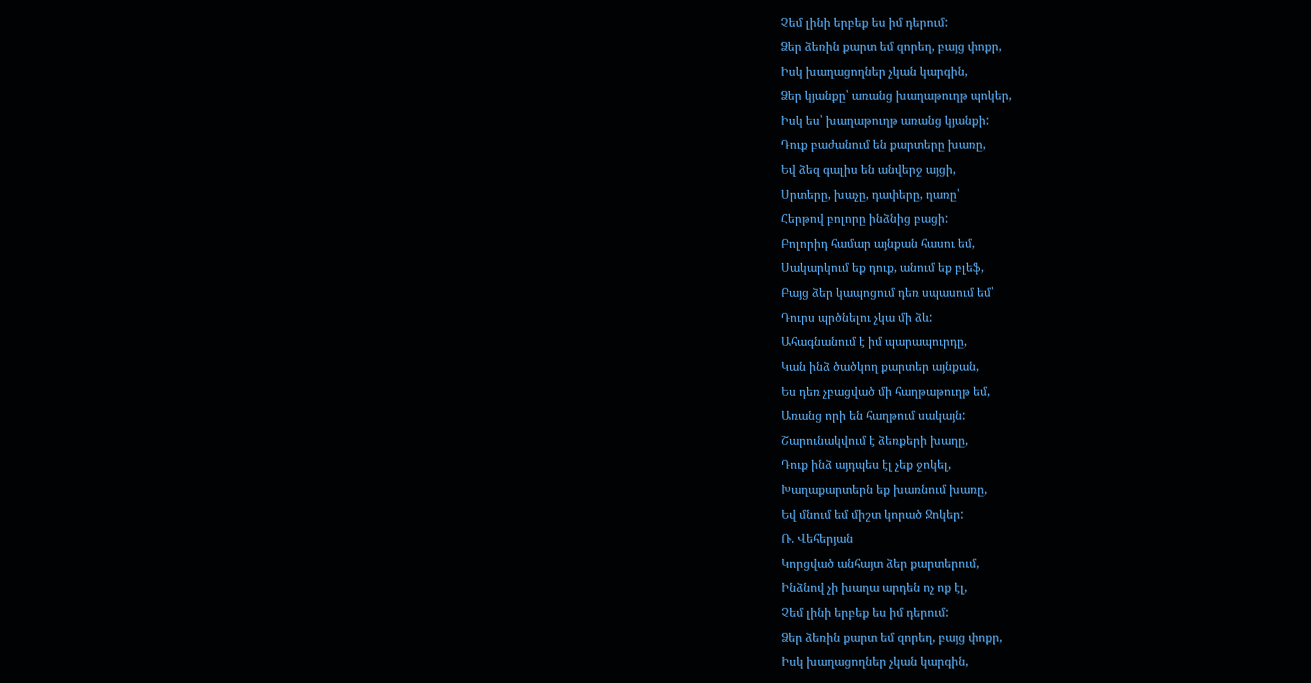Չեմ լինի երբեք ես իմ դերում:
Ձեր ձեռին քարտ եմ զորեղ, բայց փոքր,
Իսկ խաղացողներ չկան կարգին,
Ձեր կյանքը՝ առանց խաղաթուղթ պոկեր,
Իսկ ես՝ խաղաթուղթ առանց կյանքի:
Դուք բաժանում են քարտերը խառը,
Եվ ձեզ գալիս են անվերջ այցի,
Սրտերը, խաչը, դափերը, ղառը՝
Հերթով բոլորը ինձնից բացի:
Բոլորիդ համար այնքան հասու եմ,
Սակարկում եք դուք, անում եք բլեֆ,
Բայց ձեր կապոցում դեռ սպասում եմ՝
Դուրս պրծնելու չկա մի ձև:
Ահագնանում է իմ պարապուրդը,
Կան ինձ ծածկող քարտեր այնքան,
Ես դեռ չբացված մի հաղթաթուղթ եմ,
Առանց որի են հաղթում սակայն:
Շարունակվում է ձեռքերի խաղը,
Դուք ինձ այդպես էլ չեք ջոկել,
Խաղաքարտերն եք խառնում խառը,
Եվ մնում եմ միշտ կորած Ջոկեր:
Ռ. Վեհերյան
Կորցված անհայտ ձեր քարտերում,
Ինձնով չի խաղա արդեն ոչ ոք էլ,
Չեմ լինի երբեք ես իմ դերում:
Ձեր ձեռին քարտ եմ զորեղ, բայց փոքր,
Իսկ խաղացողներ չկան կարգին,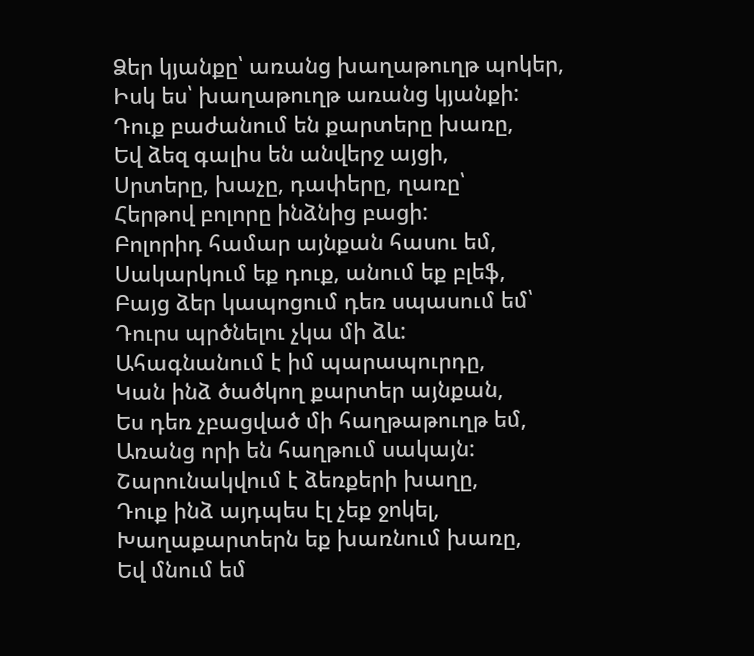Ձեր կյանքը՝ առանց խաղաթուղթ պոկեր,
Իսկ ես՝ խաղաթուղթ առանց կյանքի:
Դուք բաժանում են քարտերը խառը,
Եվ ձեզ գալիս են անվերջ այցի,
Սրտերը, խաչը, դափերը, ղառը՝
Հերթով բոլորը ինձնից բացի:
Բոլորիդ համար այնքան հասու եմ,
Սակարկում եք դուք, անում եք բլեֆ,
Բայց ձեր կապոցում դեռ սպասում եմ՝
Դուրս պրծնելու չկա մի ձև:
Ահագնանում է իմ պարապուրդը,
Կան ինձ ծածկող քարտեր այնքան,
Ես դեռ չբացված մի հաղթաթուղթ եմ,
Առանց որի են հաղթում սակայն:
Շարունակվում է ձեռքերի խաղը,
Դուք ինձ այդպես էլ չեք ջոկել,
Խաղաքարտերն եք խառնում խառը,
Եվ մնում եմ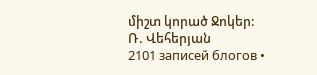միշտ կորած Ջոկեր:
Ռ. Վեհերյան
2101 записей блогов •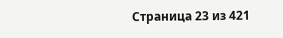Страница 23 из 421